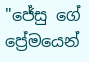"ජේසු ගේ ප්‍රේමයෙන්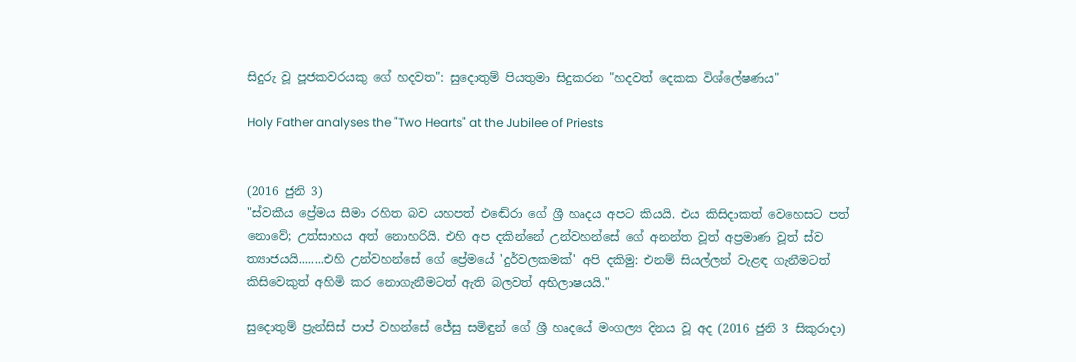සිදුරු වූ පූජකවරයකු ගේ හදවත": සුදොතුම් පියතුමා සිදුකරන "හදවත් දෙකක විශ්ලේෂණය"

Holy Father analyses the "Two Hearts" at the Jubilee of Priests


(2016 ජුනි 3)
"ස්වකීය ප්‍රේමය සීමා රහිත බව යහපත් එඬේරා ගේ ශ්‍රී හෘදය අපට කියයි. එය කිසිදාකත් වෙහෙසට පත් නොවේ; උත්සාහය අත් නොහරියි. එහි අප දකින්නේ උන්වහන්සේ ගේ අනන්ත වූත් අප්‍රමාණ වූත් ස්ව ත්‍යාජයයි........එහි උන්වහන්සේ ගේ ප්‍රේමයේ 'දුර්වලකමක්' අපි දකිමු: එනම් සියල්ලන් වැළඳ ගැනීමටත් කිසිවෙකුත් අහිමි කර නොගැනීමටත් ඇති බලවත් අභිලාෂයයි."

සුදොතුම් ප්‍රැන්සිස් පාප් වහන්සේ ජේසු සමිඳුන් ගේ ශ්‍රී හෘදයේ මංගල්‍ය දිනය වූ අද (2016 ජුනි 3 සිකුරාදා)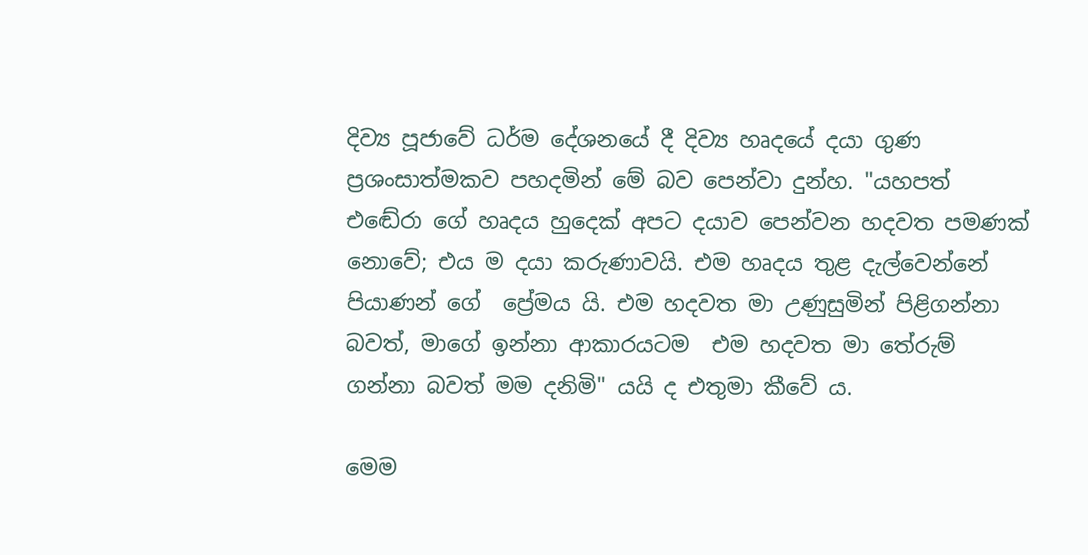දිව්‍ය පූජාවේ ධර්ම දේශනයේ දී දිව්‍ය හෘදයේ දයා ගුණ ප්‍රශංසාත්මකව පහදමින් මේ බව පෙන්වා දුන්හ. "යහපත් එඬේරා ගේ හෘදය හුදෙක් අපට දයාව පෙන්වන හදවත පමණක් නොවේ; එය ම දයා කරුණාවයි. එම හෘදය තුළ දැල්වෙන්නේ පියාණන් ගේ  ප්‍රේමය යි. එම හදවත මා උණුසුමින් පිළිගන්නා බවත්, මාගේ ඉන්නා ආකාරයටම  එම හදවත මා තේරුම් ගන්නා බවත් මම දනිමි" යයි ද එතුමා කීවේ ය.

මෙම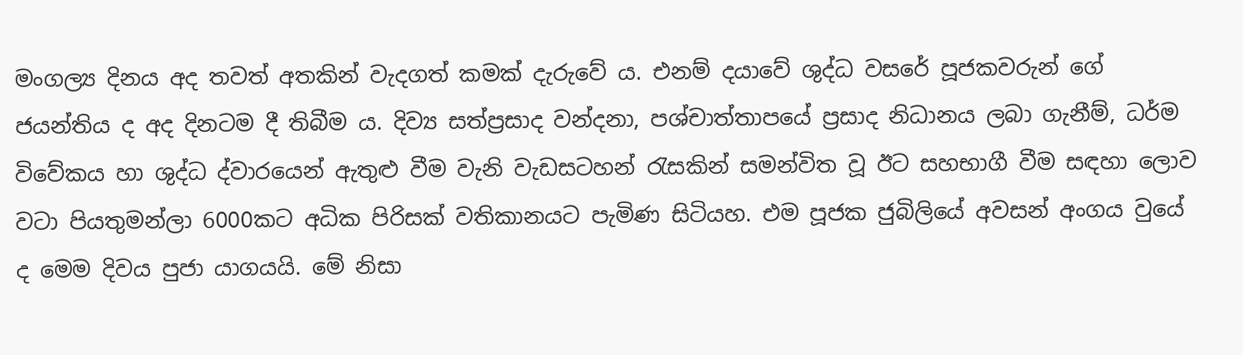මංගල්‍ය දිනය අද තවත් අතකින් වැදගත් කමක් දැරුවේ ය. එනම් දයාවේ ශුද්ධ වසරේ පූජකවරුන් ගේ ජයන්තිය ද අද දිනටම දී තිබීම ය. දිව්‍ය සත්ප්‍රසාද වන්දනා, පශ්චාත්තාපයේ ප්‍රසාද නිධානය ලබා ගැනීම්, ධර්ම විවේකය හා ශුද්ධ ද්වාරයෙන් ඇතුළු වීම වැනි වැඩසටහන් රැසකින් සමන්විත වූ ඊට සහභාගී වීම සඳහා ලොව වටා පියතුමන්ලා 6000කට අධික පිරිසක් වතිකානයට පැමිණ සිටියහ. එම පූජක ජුබිලියේ අවසන් අංගය වුයේ ද මෙම දිවය පුජා යාගයයි. මේ නිසා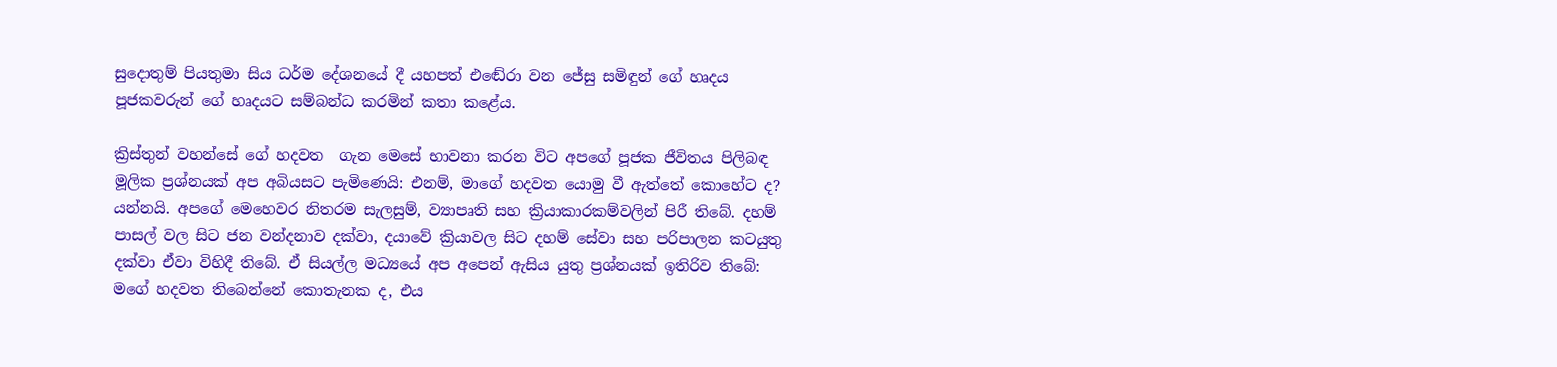සුදොතුම් පියතුමා සිය ධර්ම දේශනයේ දී යහපත් එඬේරා වන ජේසු සමිඳුන් ගේ හෘදය පූජකවරුන් ගේ හෘදයට සම්බන්ධ කරමින් කතා කළේය.

ක්‍රිස්තුන් වහන්සේ ගේ හදවත  ගැන මෙසේ භාවනා කරන විට අපගේ පූජක ජීවිතය පිලිබඳ මූලික ප්‍රශ්නයක් අප අබියසට පැමිණෙයි: එනම්, මාගේ හදවත යොමු වී ඇත්තේ කොහේට ද? යන්නයි. අපගේ මෙහෙවර නිතරම සැලසුම්, ව්‍යාපෘති සහ ක්‍රියාකාරකම්වලින් පිරී තිබේ. දහම් පාසල් වල සිට ජන වන්දනාව දක්වා, දයාවේ ක්‍රියාවල සිට දහම් සේවා සහ පරිපාලන කටයුතු දක්වා ඒවා විහිදී තිබේ. ඒ සියල්ල මධ්‍යයේ අප අපෙන් ඇසිය යුතු ප්‍රශ්නයක් ඉතිරිව තිබේ: මගේ හදවත තිබෙන්නේ කොතැනක ද, එය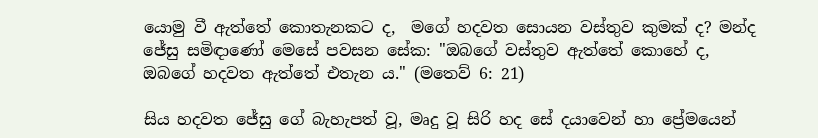යොමු වී ඇත්තේ කොතැනකට ද,  මගේ හදවත සොයන වස්තුව කුමක් ද? මන්ද ජේසු සමිඳාණෝ මෙසේ පවසන සේක: "ඔබගේ වස්තුව ඇත්තේ කොහේ ද, ඔබගේ හදවත ඇත්තේ එතැන ය." (මතෙව් 6: 21)

සිය හදවත ජේසු ගේ බැහැපත් වූ, මෘදු වූ සිරි හද සේ දයාවෙන් හා ප්‍රේමයෙන්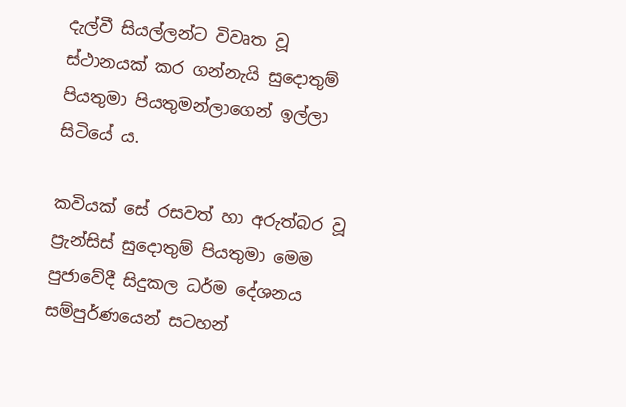දැල්වී සියල්ලන්ට විවෘත වූ ස්ථානයක් කර ගන්නැයි සුදොතුම් පියතුමා පියතුමන්ලාගෙන් ඉල්ලා සිටියේ ය.

කවියක් සේ රසවත් හා අරුත්බර වූ ප්‍රැන්සිස් සුදොතුම් පියතුමා මෙම පුජාවේදී සිදුකල ධර්ම දේශනය සම්පුර්ණයෙන් සටහන්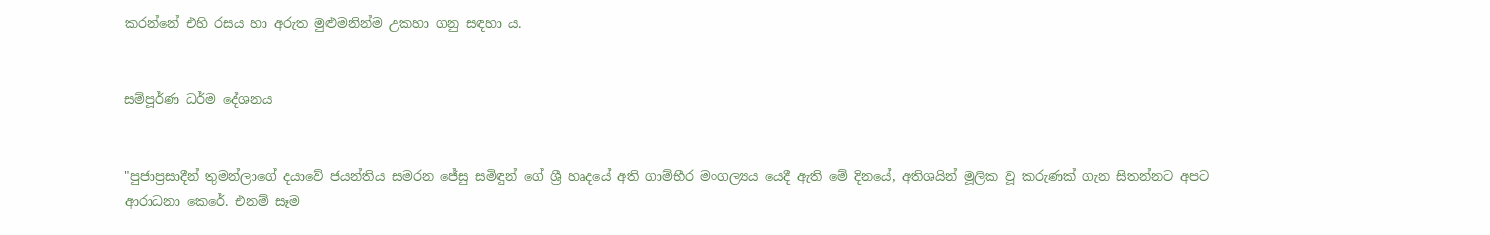කරන්නේ එහි රසය හා අරුත මුළුමනින්ම උකහා ගනු සඳහා ය.


සම්පූර්ණ ධර්ම දේශනය


"පුජාප්‍රසාදීන් තුමන්ලාගේ දයාවේ ජයන්තිය සමරන ජේසු සමිඳුන් ගේ ශ්‍රී හෘදයේ අති ගාම්භීර මංගල්‍යය යෙදී ඇති මේ දිනයේ, අතිශයින් මූලික වූ කරුණක් ගැන සිතන්නට අපට ආරාධනා කෙරේ. එනම් සෑම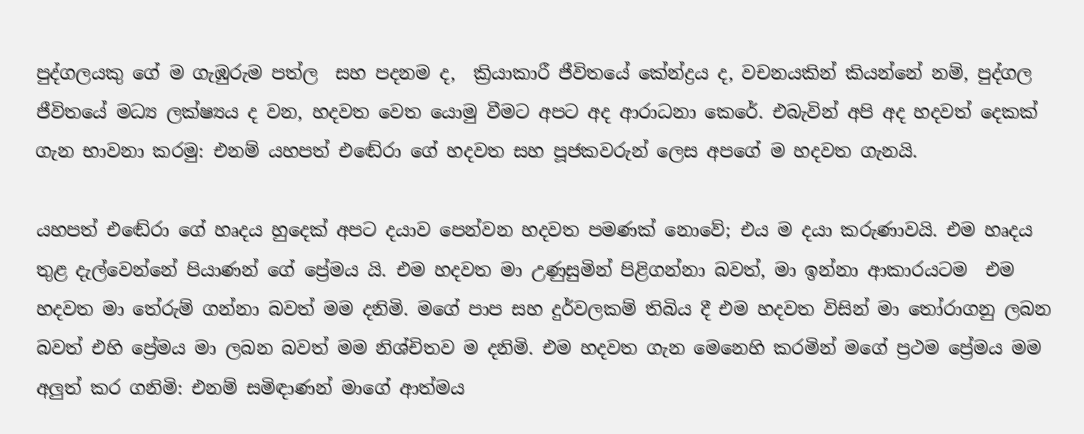පුද්ගලයකු ගේ ම ගැඹුරුම පත්ල  සහ පදනම ද,  ක්‍රියාකාරී ජීවිතයේ කේන්ද්‍රය ද, වචනයකින් කියන්නේ නම්, පුද්ගල ජීවිතයේ මධ්‍ය ලක්ෂ්‍යය ද වන, හදවත වෙත යොමු වීමට අපට අද ආරාධනා කෙරේ. එබැවින් අපි අද හදවත් දෙකක් ගැන භාවනා කරමු: එනම් යහපත් එඬේරා ගේ හදවත සහ පූජකවරුන් ලෙස අපගේ ම හදවත ගැනයි.

යහපත් එඬේරා ගේ හෘදය හුදෙක් අපට දයාව පෙන්වන හදවත පමණක් නොවේ; එය ම දයා කරුණාවයි. එම හෘදය තුළ දැල්වෙන්නේ පියාණන් ගේ ප්‍රේමය යි. එම හදවත මා උණුසුමින් පිළිගන්නා බවත්, මා ඉන්නා ආකාරයටම  එම හදවත මා තේරුම් ගන්නා බවත් මම දනිමි. මගේ පාප සහ දුර්වලකම් තිබිය දී එම හදවත විසින් මා තෝරාගනු ලබන බවත් එහි ප්‍රේමය මා ලබන බවත් මම නිශ්චිතව ම දනිමි. එම හදවත ගැන මෙනෙහි කරමින් මගේ ප්‍රථම ප්‍රේමය මම අලුත් කර ගනිමි: එනම් සමිඳාණන් මාගේ ආත්මය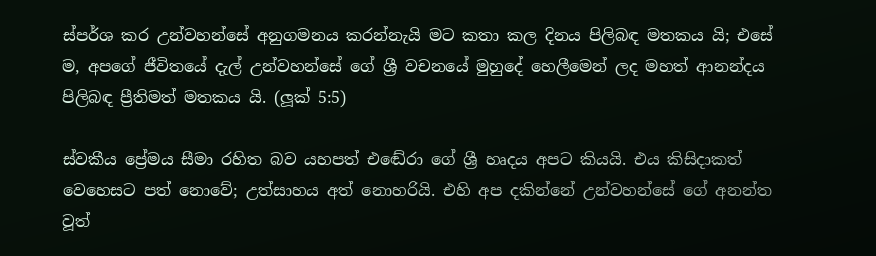ස්පර්ශ කර උන්වහන්සේ අනුගමනය කරන්නැයි මට කතා කල දිනය පිලිබඳ මතකය යි; එසේ ම, අපගේ ජීවිතයේ දැල් උන්වහන්සේ ගේ ශ්‍රී වචනයේ මුහුදේ හෙලීමෙන් ලද මහත් ආනන්දය පිලිබඳ ප්‍රීතිමත් මතකය යි. (ලූක් 5:5)

ස්වකීය ප්‍රේමය සීමා රහිත බව යහපත් එඬේරා ගේ ශ්‍රී හෘදය අපට කියයි. එය කිසිදාකත් වෙහෙසට පත් නොවේ; උත්සාහය අත් නොහරියි. එහි අප දකින්නේ උන්වහන්සේ ගේ අනන්ත වූත්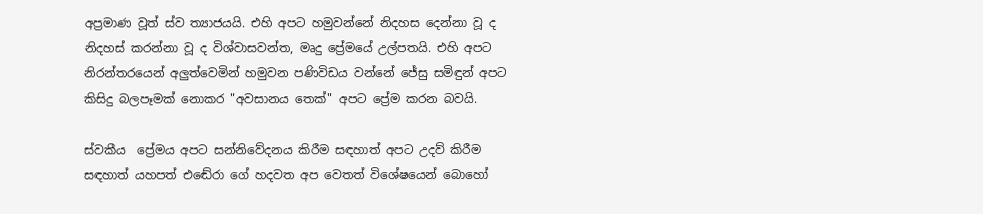අප්‍රමාණ වූත් ස්ව ත්‍යාජයයි. එහි අපට හමුවන්නේ නිදහස දෙන්නා වූ ද නිදහස් කරන්නා වූ ද විශ්වාසවන්ත, මෘදු ප්‍රේමයේ උල්පතයි. එහි අපට නිරන්තරයෙන් අලුත්වෙමින් හමුවන පණිවිඩය වන්නේ ජේසු සමිඳුන් අපට කිසිදු බලපෑමක් නොකර "අවසානය තෙක්" අපට ප්‍රේම කරන බවයි.

ස්වකීය  ප්‍රේමය අපට සන්නිවේදනය කිරීම සඳහාත් අපට උදව් කිරීම සඳහාත් යහපත් එඬේරා ගේ හදවත අප වෙතත් විශේෂයෙන් බොහෝ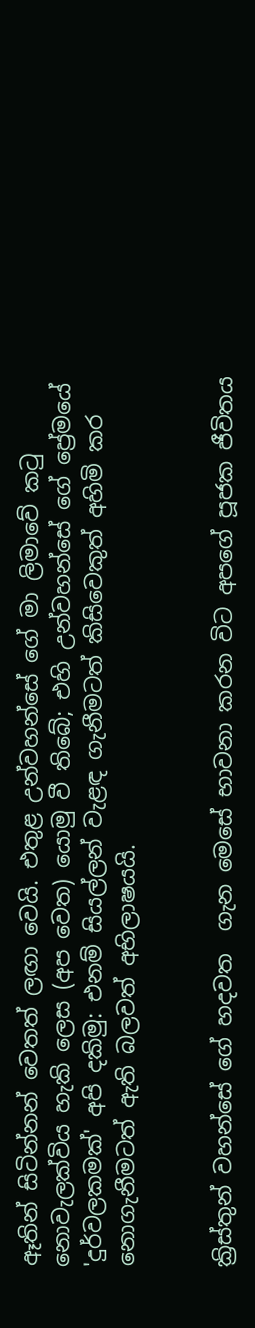ඈතින් සිටින්නන් වෙතත් ලඟා වෙයි. එතුළ උන්වහන්සේ ගේ මා ලිමාවේ කටු නොවැලක්විය හැකි ලෙස (අප වෙත) යොමු වී තිබේ; එහි උන්වහන්සේ ගේ ප්‍රේමයේ 'දුර්වලකමක්' අපි දකිමු: එනම් සියල්ලන් වැළඳ ගැනීමටත් කිසිවෙකුත් අහිමි කර නොගැනීමටත් ඇති බලවත් අභිලාෂයයි.


ක්‍රිස්තුන් වහන්සේ ගේ හදවත  ගැන මෙසේ භාවනා කරන විට අපගේ පූජක ජීවිතය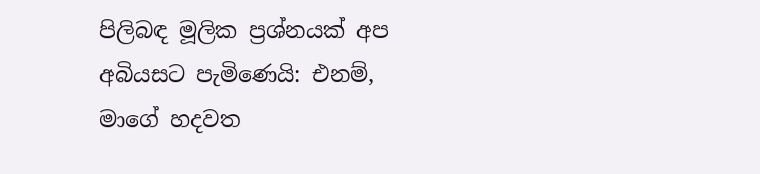පිලිබඳ මූලික ප්‍රශ්නයක් අප අබියසට පැමිණෙයි: එනම්, මාගේ හදවත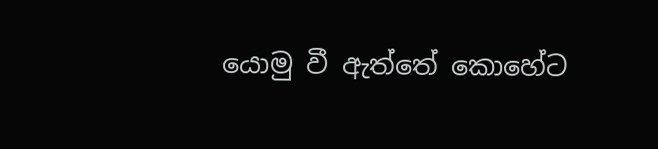යොමු වී ඇත්තේ කොහේට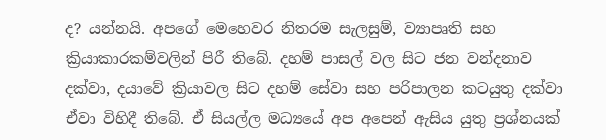ද? යන්නයි. අපගේ මෙහෙවර නිතරම සැලසුම්, ව්‍යාපෘති සහ ක්‍රියාකාරකම්වලින් පිරී තිබේ. දහම් පාසල් වල සිට ජන වන්දනාව දක්වා, දයාවේ ක්‍රියාවල සිට දහම් සේවා සහ පරිපාලන කටයුතු දක්වා ඒවා විහිදී තිබේ. ඒ සියල්ල මධ්‍යයේ අප අපෙන් ඇසිය යුතු ප්‍රශ්නයක්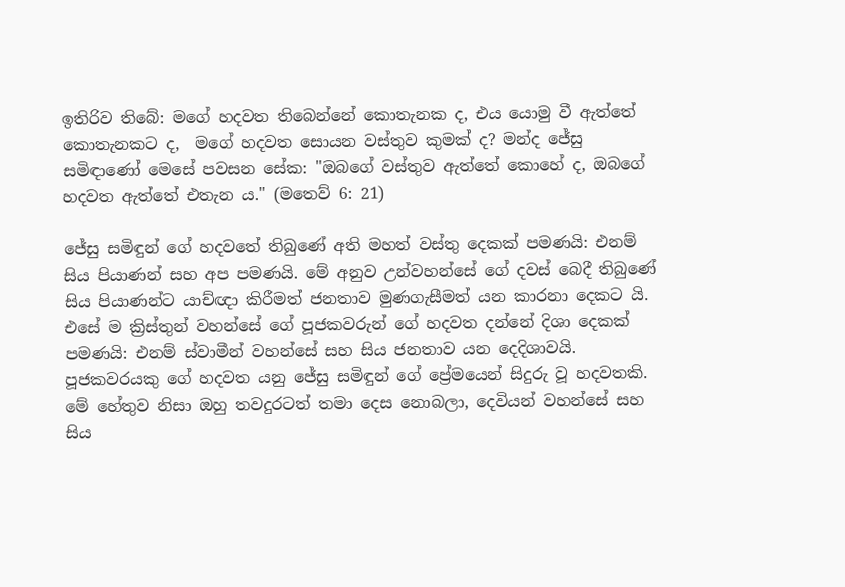ඉතිරිව තිබේ: මගේ හදවත තිබෙන්නේ කොතැනක ද, එය යොමු වී ඇත්තේ කොතැනකට ද,  මගේ හදවත සොයන වස්තුව කුමක් ද? මන්ද ජේසු සමිඳාණෝ මෙසේ පවසන සේක: "ඔබගේ වස්තුව ඇත්තේ කොහේ ද, ඔබගේ හදවත ඇත්තේ එතැන ය." (මතෙව් 6: 21)

ජේසු සමිඳුන් ගේ හදවතේ තිබුණේ අති මහත් වස්තු දෙකක් පමණයි: එනම් සිය පියාණන් සහ අප පමණයි. මේ අනුව උන්වහන්සේ ගේ දවස් බෙදී තිබුණේ සිය පියාණන්ට යාච්ඥා කිරීමත් ජනතාව මුණගැසීමත් යන කාරනා දෙකට යි. එසේ ම ක්‍රිස්තුන් වහන්සේ ගේ පූජකවරුන් ගේ හදවත දන්නේ දිශා දෙකක් පමණයි: එනම් ස්වාමීන් වහන්සේ සහ සිය ජනතාව යන දෙදිශාවයි. පූජකවරයකු ගේ හදවත යනු ජේසු සමිඳුන් ගේ ප්‍රේමයෙන් සිදුරු වූ හදවතකි. මේ හේතුව නිසා ඔහු තවදුරටත් තමා දෙස නොබලා, දෙවියන් වහන්සේ සහ සිය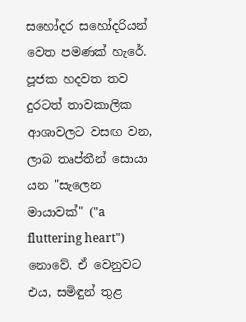සහෝදර සහෝදරියන් වෙත පමණක් හැරේ. පූජක හදවත තව දුරටත් තාවකාලික ආශාවලට වසඟ වන, ලාබ තෘප්තීන් සොයා යන "සැලෙන මායාවක්" ("a fluttering heart") නොවේ. ඒ වෙනුවට එය, සමිඳුන් තුළ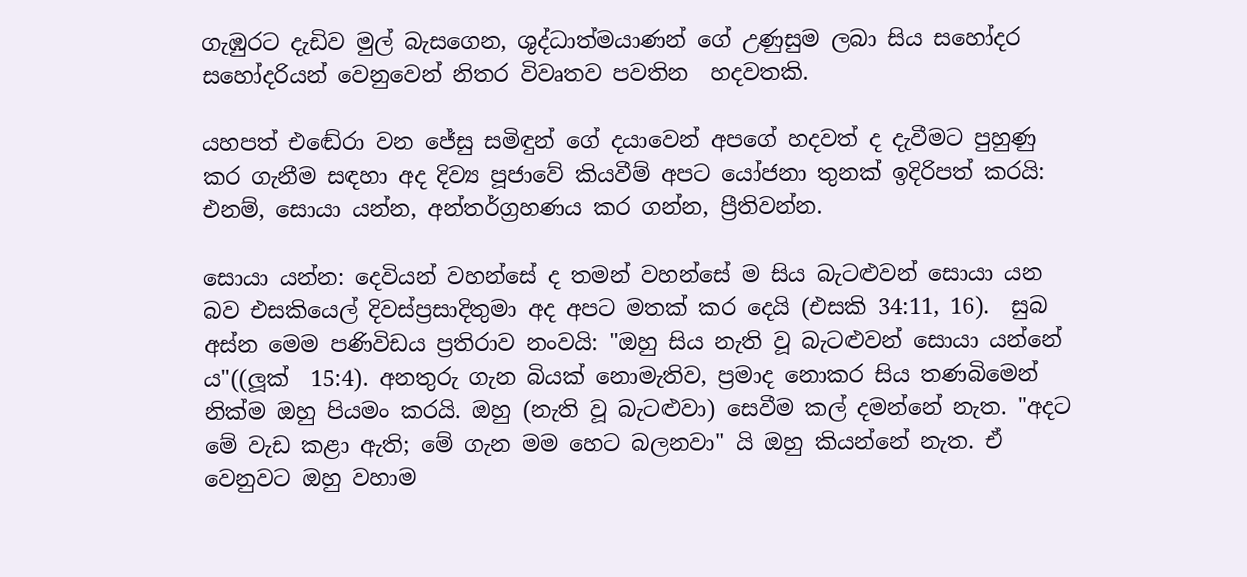ගැඹුරට දැඩිව මුල් බැසගෙන, ශුද්ධාත්මයාණන් ගේ උණුසුම ලබා සිය සහෝදර සහෝදරියන් වෙනුවෙන් නිතර විවෘතව පවතින  හදවතකි.

යහපත් එඬේරා වන ජේසු සමිඳුන් ගේ දයාවෙන් අපගේ හදවත් ද දැවීමට පුහුණු කර ගැනීම සඳහා අද දිව්‍ය පූජාවේ කියවීම් අපට යෝජනා තුනක් ඉදිරිපත් කරයි: එනම්, සොයා යන්න, අන්තර්ග්‍රහණය කර ගන්න, ප්‍රීතිවන්න.

සොයා යන්න: දෙවියන් වහන්සේ ද තමන් වහන්සේ ම සිය බැටළුවන් සොයා යන බව එසකියෙල් දිවස්ප්‍රසාදිතුමා අද අපට මතක් කර දෙයි (එසකි 34:11, 16).  සුබ අස්න මෙම පණිවිඩය ප්‍රතිරාව නංවයි: "ඔහු සිය නැති වූ බැටළුවන් සොයා යන්නේ ය"((ලූක්  15:4). අනතුරු ගැන බියක් නොමැතිව, ප්‍රමාද නොකර සිය තණබිමෙන් නික්ම ඔහු පියමං කරයි. ඔහු (නැති වූ බැටළුවා) සෙවීම කල් දමන්නේ නැත. "අදට මේ වැඩ කළා ඇති; මේ ගැන මම හෙට බලනවා" යි ඔහු කියන්නේ නැත. ඒ වෙනුවට ඔහු වහාම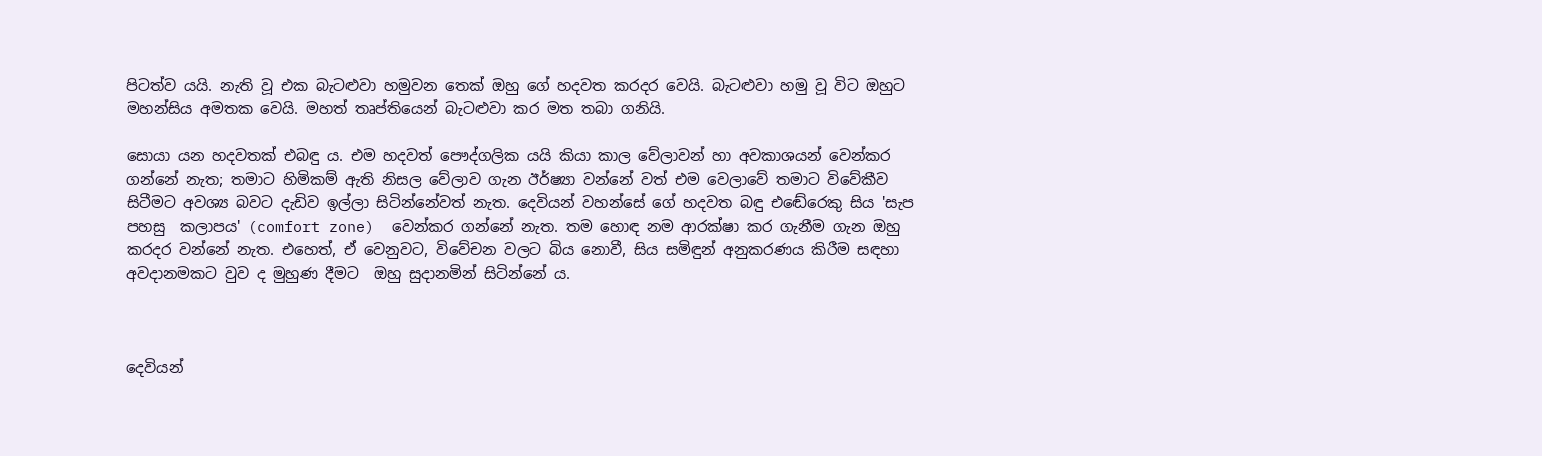පිටත්ව යයි. නැති වූ එක බැටළුවා හමුවන තෙක් ඔහු ගේ හදවත කරදර වෙයි. බැටළුවා හමු වූ විට ඔහුට මහන්සිය අමතක වෙයි. මහත් තෘප්තියෙන් බැටළුවා කර මත තබා ගනියි.

සොයා යන හදවතක් එබඳු ය. එම හදවත් පෞද්ගලික යයි කියා කාල වේලාවන් හා අවකාශයන් වෙන්කර ගන්නේ නැත; තමාට හිමිකම් ඇති නිසල වේලාව ගැන ඊර්ෂ්‍යා වන්නේ වත් එම වෙලාවේ තමාට විවේකීව සිටීමට අවශ්‍ය බවට දැඩිව ඉල්ලා සිටින්නේවත් නැත. දෙවියන් වහන්සේ ගේ හදවත බඳු එඬේරෙකු සිය 'සැප පහසු  කලාපය' (comfort zone)  වෙන්කර ගන්නේ නැත. තම හොඳ නම ආරක්ෂා කර ගැනීම ගැන ඔහු කරදර වන්නේ නැත. එහෙත්, ඒ වෙනුවට, විවේචන වලට බිය නොවී, සිය සමිඳුන් අනුකරණය කිරීම සඳහා අවදානමකට වුව ද මුහුණ දීමට  ඔහු සුදානමින් සිටින්නේ ය.



දෙවියන්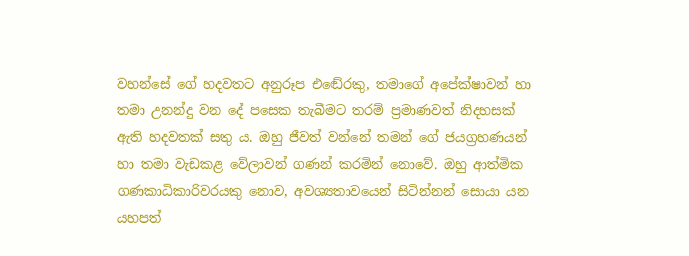වහන්සේ ගේ හදවතට අනුරූප එඬේරකු, තමාගේ අපේක්ෂාවන් හා තමා උනන්දු වන දේ පසෙක තැබීමට තරම් ප්‍රමාණවත් නිදහසක් ඇති හදවතක් සතු ය. ඔහු ජීවත් වන්නේ තමන් ගේ ජයග්‍රහණයන් හා තමා වැඩකළ වේලාවන් ගණන් කරමින් නොවේ. ඔහු ආත්මික ගණකාධිකාරිවරයකු නොව, අවශ්‍යතාවයෙන් සිටින්නන් සොයා යන යහපත්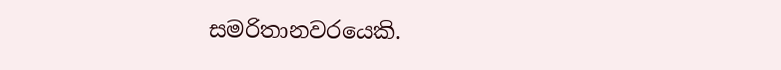සමරිතානවරයෙකි.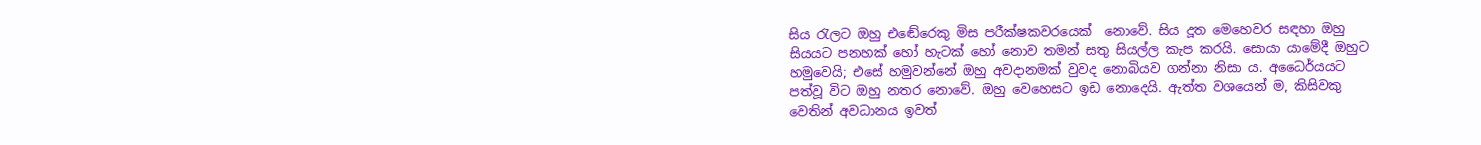සිය රැලට ඔහු එඬේරෙකු මිස පරීක්ෂකවරයෙක්  නොවේ. සිය දූත මෙහෙවර සඳහා ඔහු සියයට පනහක් හෝ හැටක් හෝ නොව තමන් සතු සියල්ල කැප කරයි. සොයා යාමේදී ඔහුට හමුවෙයි; එසේ හමුවන්නේ ඔහු අවදානමක් වුවද නොබියව ගන්නා නිසා ය. අධෛර්යයට පත්වූ විට ඔහු නතර නොවේ. ඔහු වෙහෙසට ඉඩ නොදෙයි. ඇත්ත වශයෙන් ම, කිසිවකු වෙතින් අවධානය ඉවත්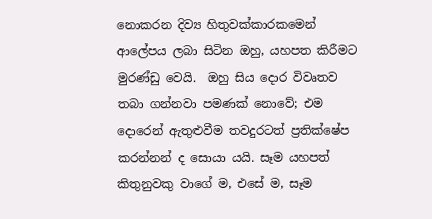නොකරන දිව්‍ය හිතුවක්කාරකමෙන් ආලේපය ලබා සිටින ඔහු, යහපත කිරීමට මුරණ්ඩු වෙයි.  ඔහු සිය දොර විවෘතව තබා ගන්නවා පමණක් නොවේ; එම දොරෙන් ඇතුළුවීම තවදුරටත් ප්‍රතික්ෂේප කරන්නන් ද සොයා යයි. සෑම යහපත් කිතුනුවකු වාගේ ම, එසේ ම, සෑම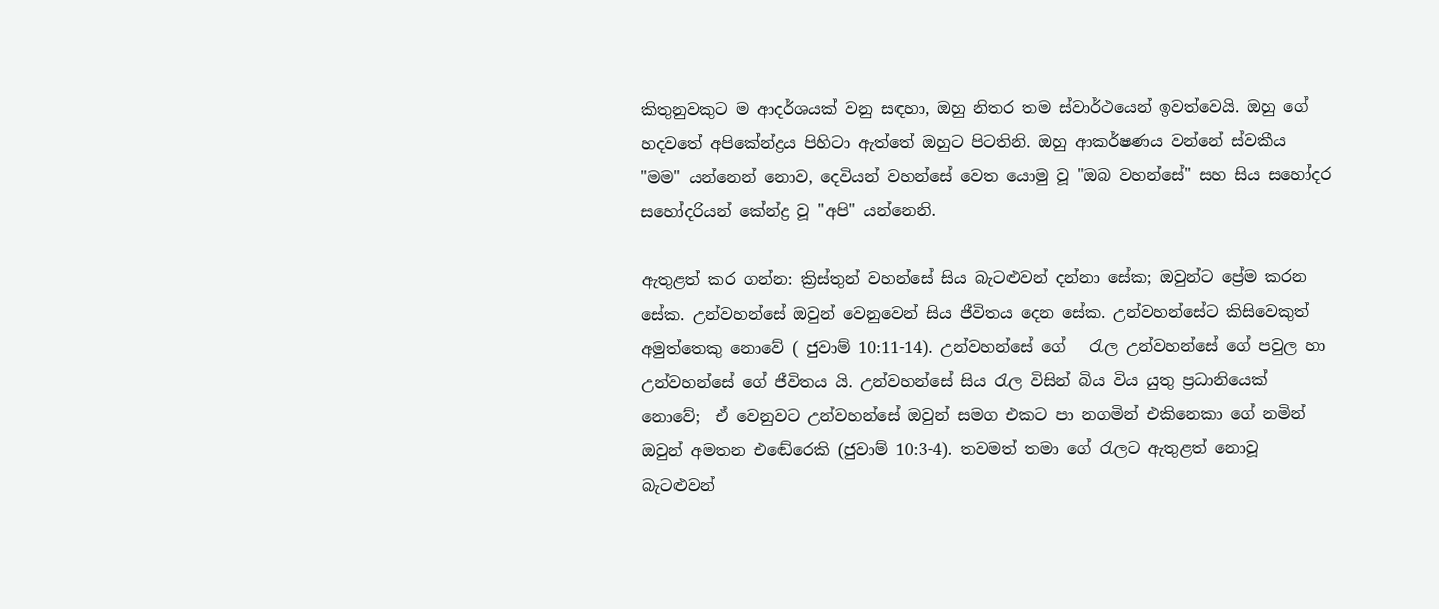කිතුනුවකුට ම ආදර්ශයක් වනු සඳහා, ඔහු නිතර තම ස්වාර්ථයෙන් ඉවත්වෙයි. ඔහු ගේ හදවතේ අපිකේන්ද්‍රය පිහිටා ඇත්තේ ඔහුට පිටතිනි. ඔහු ආකර්ෂණය වන්නේ ස්වකීය "මම" යන්නෙන් නොව, දෙවියන් වහන්සේ වෙත යොමු වූ "ඔබ වහන්සේ" සහ සිය සහෝදර සහෝදරියන් කේන්ද්‍ර වූ "අපි" යන්නෙනි.

ඇතුළත් කර ගන්න: ක්‍රිස්තුන් වහන්සේ සිය බැටළුවන් දන්නා සේක; ඔවුන්ට ප්‍රේම කරන සේක. උන්වහන්සේ ඔවුන් වෙනුවෙන් සිය ජීවිතය දෙන සේක. උන්වහන්සේට කිසිවෙකුත් අමුත්තෙකු නොවේ ( ජුවාම් 10:11-14). උන්වහන්සේ ගේ   රැල උන්වහන්සේ ගේ පවුල හා උන්වහන්සේ ගේ ජීවිතය යි. උන්වහන්සේ සිය රැල විසින් බිය විය යුතු ප්‍රධානියෙක් නොවේ;  ඒ වෙනුවට උන්වහන්සේ ඔවුන් සමග එකට පා නගමින් එකිනෙකා ගේ නමින් ඔවුන් අමතන එඬේරෙකි (ජුවාම් 10:3-4). තවමත් තමා ගේ රැලට ඇතුළත් නොවූ බැටළුවන්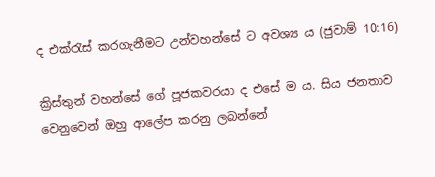ද එක්රැස් කරගැනීමට උන්වහන්සේ ට අවශ්‍ය ය (ජුවාම් 10:16)

ක්‍රිස්තුන් වහන්සේ ගේ පූජකවරයා ද එසේ ම ය. සිය ජනතාව වෙනුවෙන් ඔහු ආලේප කරනු ලබන්නේ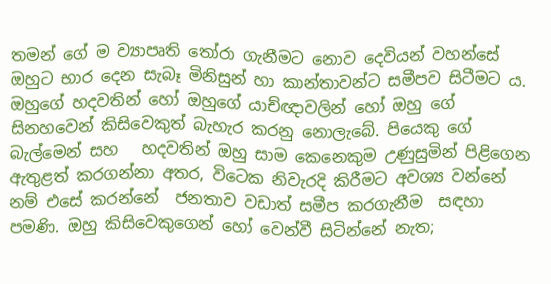තමන් ගේ ම ව්‍යාපෘති තෝරා ගැනීමට නොව දෙවියන් වහන්සේ ඔහුට භාර දෙන සැබෑ මිනිසුන් හා කාන්තාවන්ට සමීපව සිටීමට ය. ඔහුගේ හදවතින් හෝ ඔහුගේ යාච්ඥාවලින් හෝ ඔහු ගේ සිනහවෙන් කිසිවෙකුත් බැහැර කරනු නොලැබේ. පියෙකු ගේ බැල්මෙන් සහ   හදවතින් ඔහු සාම කෙනෙකුම උණුසුමින් පිළිගෙන ඇතුළත් කරගන්නා අතර, විටෙක නිවැරදි කිරීමට අවශ්‍ය වන්නේ නම් එසේ කරන්නේ  ජනතාව වඩාත් සමීප කරගැනීම  සඳහා පමණි. ඔහු කිසිවෙකුගෙන් හෝ වෙන්වී සිටින්නේ නැත;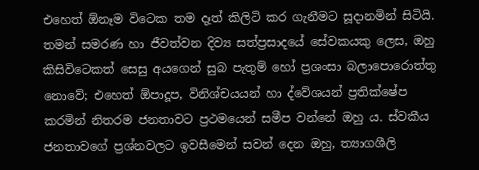එහෙත් ඕනෑම විටෙක තම දෑත් කිලිටි කර ගැනීමට සූදානමින් සිටියි. තමන් සමරණ හා ජීවත්වන දිව්‍ය සත්ප්‍රසාදයේ සේවකයකු ලෙස, ඔහු කිසිවිටෙකත් සෙසු අයගෙන් සුබ පැතුම් හෝ ප්‍රශංසා බලාපොරොත්තු නොවේ; එහෙත් ඕපාදූප, විනිශ්චයයන් හා ද්වේශයන් ප්‍රතික්ෂේප කරමින් නිතරම ජනතාවට ප්‍රථමයෙන් සමීප වන්නේ ඔහු ය. ස්වකීය ජනතාවගේ ප්‍රශ්නවලට ඉවසීමෙන් සවන් දෙන ඔහු, ත්‍යාගශීලි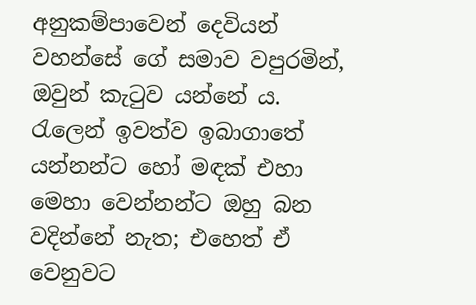අනුකම්පාවෙන් දෙවියන් වහන්සේ ගේ සමාව වපුරමින්, ඔවුන් කැටුව යන්නේ ය. රැලෙන් ඉවත්ව ඉබාගාතේ යන්නන්ට හෝ මඳක් එහා මෙහා වෙන්නන්ට ඔහු බන වදින්නේ නැත; එහෙත් ඒ වෙනුවට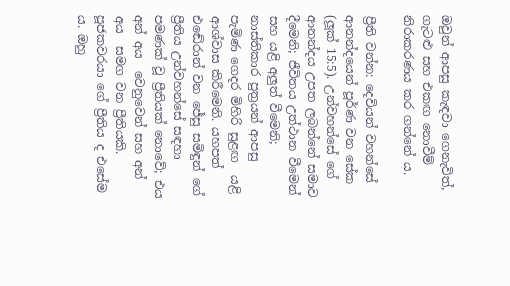ඔවුන් ආපසු කැඳවා ගෙනැවිත්, ගැටළු සහ එකඟ නොවීම් නිරාකරණය කර ගන්නේ ය.

ප්‍රීති වන්න: දෙවියන් වහන්සේ ආනන්දයෙන් පූර්ණ වන සේක (ලූක් 15:5). උන්වහන්සේ ගේ ආනන්දය උපත ලබන්නේ සමාව දීමෙනි; ජීවිතය උත්ථාන වීමෙන් සහ යළි අලුත් වීමෙනි; නාස්තිකාර පුත්‍රයන් ආපසු පැමිණ ගෙදර මිහිරි සුළඟ  යළි ආශ්වාස කිරීමෙනි. යහපත් එඬේරාන් වන ජේසු සමිඳුන් ගේ ප්‍රීතිය උන්වහන්සේ සඳහා පමණක් වූ ප්‍රීතියක් නොවේ; එය අන් අය  වෙනුවෙන් සහ අන් අය  සමග වන ප්‍රීතියකි. පූජකවරයා ගේ ප්‍රීතිය ද එසේම ය. ඔහු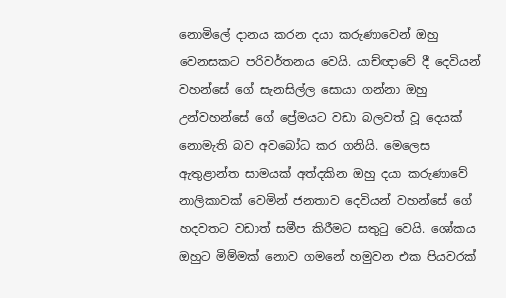නොමිලේ දානය කරන දයා කරුණාවෙන් ඔහු වෙනසකට පරිවර්තනය වෙයි. යාච්ඥාවේ දී දෙවියන් වහන්සේ ගේ සැනසිල්ල සොයා ගන්නා ඔහු උන්වහන්සේ ගේ ප්‍රේමයට වඩා බලවත් වූ දෙයක් නොමැති බව අවබෝධ කර ගනියි. මෙලෙස ඇතුළාන්ත සාමයක් අත්දකින ඔහු දයා කරුණාවේ නාලිකාවක් වෙමින් ජනතාව දෙවියන් වහන්සේ ගේ හදවතට වඩාත් සමීප කිරීමට සතුටු වෙයි. ශෝකය ඔහුට මිම්මක් නොව ගමනේ හමුවන එක පියවරක්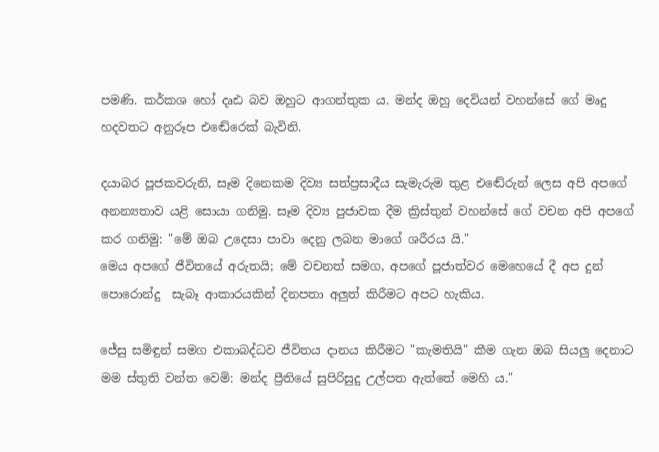පමණි. කර්කශ හෝ දෘඪ බව ඔහුට ආගන්තුක ය. මන්ද ඔහු දෙවියන් වහන්සේ ගේ මෘදු හදවතට අනුරූප එඬේරෙක් බැවිනි.

දයාබර පූජකවරුනි, සෑම දිනෙකම දිව්‍ය සත්ප්‍රසාදීය සැමැරුම තුළ එඬේරුන් ලෙස අපි අපගේ අනන්‍යතාව යළි සොයා ගනිමු. සෑම දිව්‍ය පුජාවක දීම ක්‍රිස්තුන් වහන්සේ ගේ වචන අපි අපගේ කර ගනිමු: "මේ ඔබ උදෙසා පාවා දෙනු ලබන මාගේ ශරීරය යි."
මෙය අපගේ ජීවිතයේ අරුතයි; මේ වචනත් සමග, අපගේ පූජාත්වර මෙහෙයේ දී අප දුන් පොරොන්දු  සැබෑ ආකාරයකින් දිනපතා අලුත් කිරීමට අපට හැකිය.

ජේසු සමිඳුන් සමග එකාබද්ධව ජීවිතය දානය කිරීමට "කැමතියි" කීම ගැන ඔබ සියලු දෙනාට මම ස්තුති වන්ත වෙමි: මන්ද ප්‍රීතියේ සුපිරිසුදු උල්පත ඇත්තේ මෙහි ය."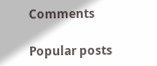Comments

Popular posts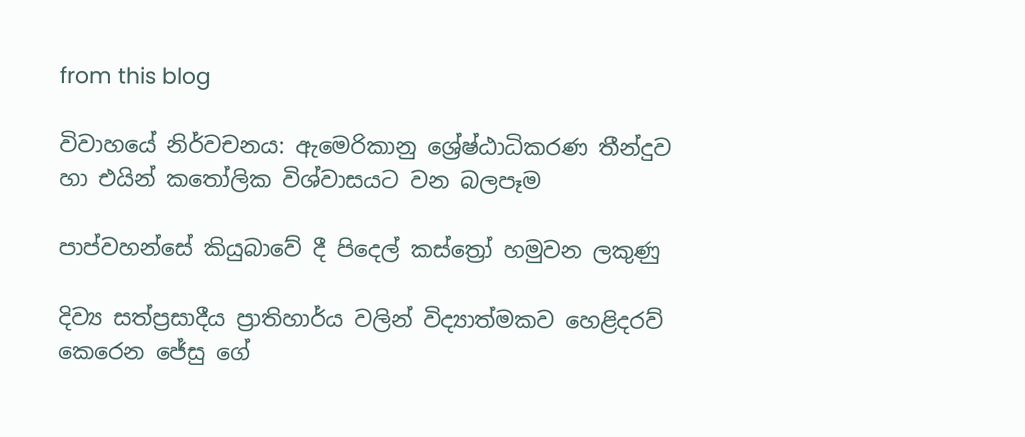from this blog

විවාහයේ නිර්වචනය: ඇමෙරිකානු ශ්‍රේෂ්ඨාධිකරණ තීන්දුව හා එයින් කතෝලික විශ්වාසයට වන බලපෑම

පාප්වහන්සේ කියුබාවේ දී පිදෙල් කස්ත්‍රෝ හමුවන ලකුණු

දිව්‍ය සත්ප්‍රසාදීය ප්‍රාතිහාර්ය වලින් විද්‍යාත්මකව හෙළිදරව් කෙරෙන ජේසු ගේ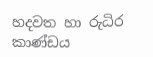හදවත හා රුධිර කාණ්ඩය